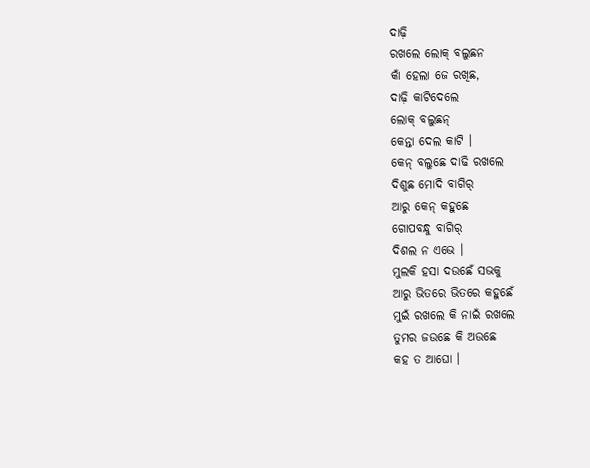ଦାଢ଼ି
ରଖଲେ ଲୋକ୍ ବଲୁଛନ
କାଁ ହେଲା ଜେ ରଖିଛ,
ଦାଢ଼ି କାଟିଦେଲେ
ଲୋକ୍ ବଲୁଛନ୍
କେନ୍ତା ଦେଲ କାଟି ।
କେନ୍ ବଲୁଛେ ଦାଢି ରଖଲେ
ଦିଶୁଛ ମୋଦି ବାଗିର୍
ଆରୁ କେନ୍ କହୁଛେ
ଗୋପବନ୍ଧୁ ବାଗିର୍
ଦିଶଲ ନ ଏଭେ ।
ମୁଲକି ହସା ଦଉଛେଁ ସଭକୁ
ଆରୁ ଭିତରେ ଭିତରେ କହୁଛେଁ
ମୁଇଁ ରଖଲେ କି ନାଇଁ ରଖଲେ
ତୁମର ଜଉଛେ କି ଅଉଛେ
କହ ତ ଆଘୋ ।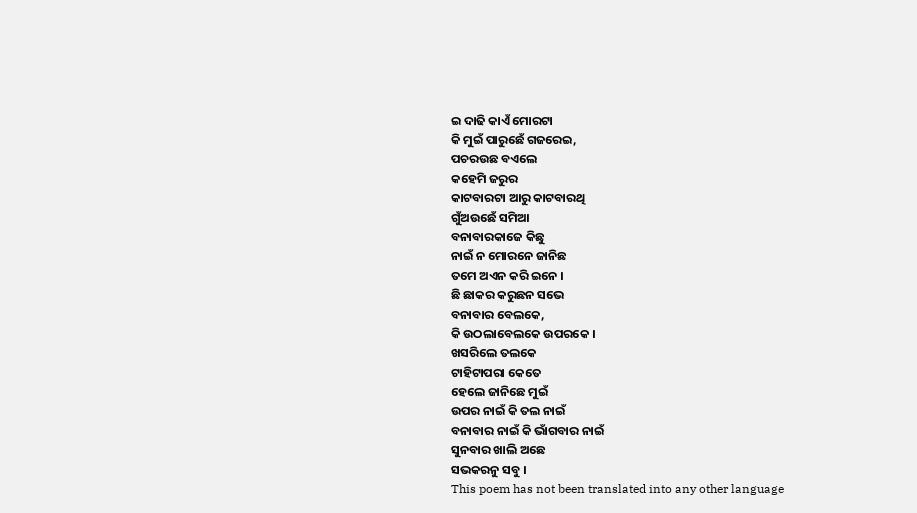ଇ ଦାଢି କାଏଁ ମୋରଟା
କି ମୁଇଁ ପାରୁଛେଁ ଗଜରେଇ,
ପଚରଉଛ ବଏଲେ
କହେମି ଜରୁର
କାଟବାରଟା ଆରୁ କାଟବାରଥି
ଗୁଁଅଉଛେଁ ସମିଆ
ବନାବାରକାଜେ କିଛୁ
ନାଇଁ ନ ମୋରନେ ଜାନିଛ
ତମେ ଅଏନ କରି ଇନେ ।
ଛି ଛାକର କରୁଛନ ସଭେ
ବନାବାର ବେଲକେ,
କି ଉଠଲାବେଲକେ ଉପରକେ ।
ଖସରିଲେ ତଲକେ
ଟାହିଟାପରା କେତେ
ହେଲେ ଜାନିଛେ ମୁଇଁ
ଉପର ନାଇଁ କି ତଲ ନାଇଁ
ବନାବାର ନାଇଁ କି ଭାଁଗବାର ନାଇଁ
ସୁନବାର ଖାଲି ଅଛେ
ସଭକରନୁ ସବୁ ।
This poem has not been translated into any other language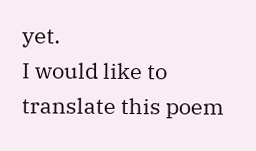yet.
I would like to translate this poem